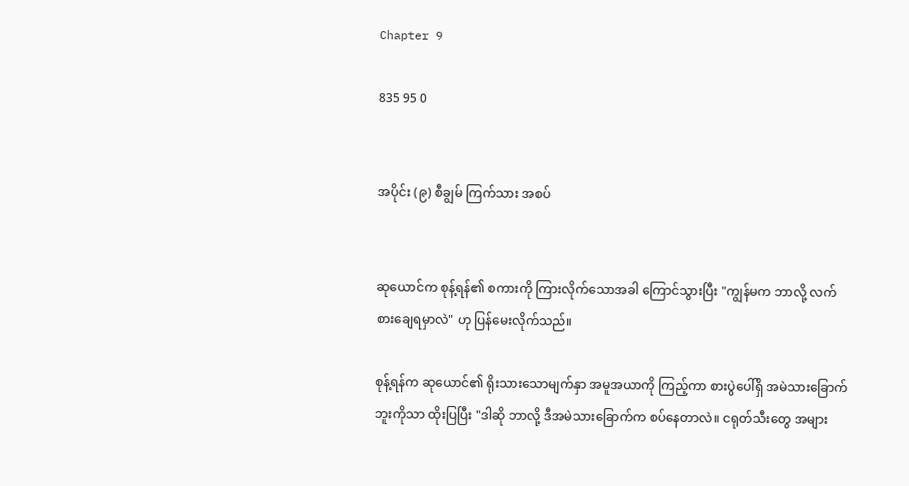Chapter 9

835 95 0


အပိုင်း (၉) စီချွမ် ကြက်သား အစပ်


ဆုယောင်က စုန့်ရန်၏ စကားကို ကြားလိုက်သောအခါ ကြောင်သွားပြီး "ကျွန်မက ဘာလို့ လက်စားချေရမှာလဲ" ဟု ပြန်မေးလိုက်သည်။

စုန့်ရန်က ဆု‌ယောင်၏ ရိုးသားသောမျက်နှာ အမူအယာကို ကြည့်ကာ စားပွဲပေါ်ရှိ အမဲသားခြောက်ဘူးကိုသာ ထိုးပြပြီး "ဒါဆို ဘာလို့ ဒီအမဲသားခြောက်က စပ်နေတာလဲ။ ငရုတ်သီးတွေ အများ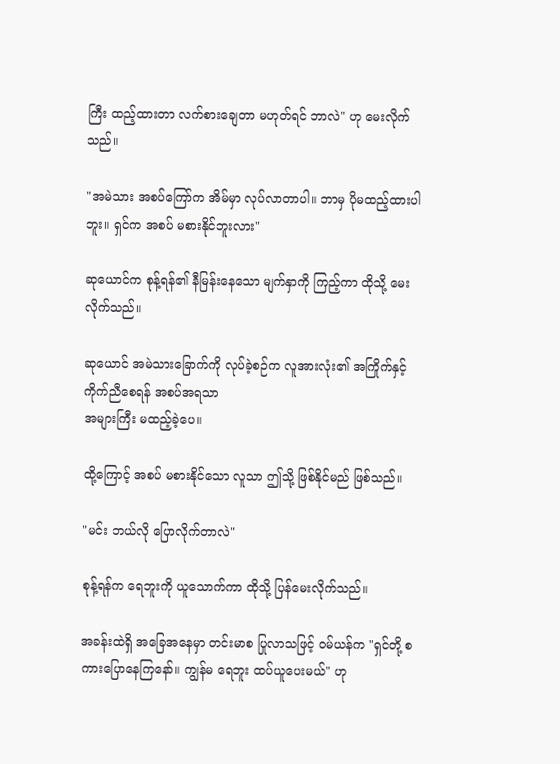ကြီး ထည့်ထားတာ လက်စားချေတာ မဟုတ်ရင် ဘာလဲ" ဟု မေးလိုက်သည်။

"အမဲသား အစပ်ကြော်က အိမ်မှာ လုပ်လာတာပါ။ ဘာမှ ပိုမထည့်ထားပါဘူး။ ရှင်က အစပ် မစားနိုင်ဘူးလား"

ဆုယောင်က စုန့်ရန်၏ နီမြန်းနေသော မျက်နှာကို ကြည့်ကာ ထိုသို့ မေးလိုက်သည်။

ဆုယောင် အမဲသားခြောက်ကို လုပ်ခဲ့စဉ်က လူအားလုံး၏ အကြိုက်နှင့် ကိုက်ညီစေရန် အစပ်အရသာ
အများကြီး မထည့်ခဲ့ပေ။

ထို့ကြောင့် အစပ် မစားနိုင်သော လူသာ ဤသို့ ဖြစ်နိုင်မည် ဖြစ်သည်။

"မင်း ဘယ်လို ပြောလိုက်တာလဲ"

စုန့်ရန်က ရေဘူးကို ယူသောက်ကာ ထိုသို့ ပြန်မေးလိုက်သည်။

အခန်းထဲရှိ အခြေအနေမှာ တင်းမာစ ပြုလာသဖြင့် ဝမ်ယန်က "ရှင်တို့ စကားပြောနေကြနော်။ ကျွန်မ ရေဘူး ထပ်ယူပေးမယ်" ဟု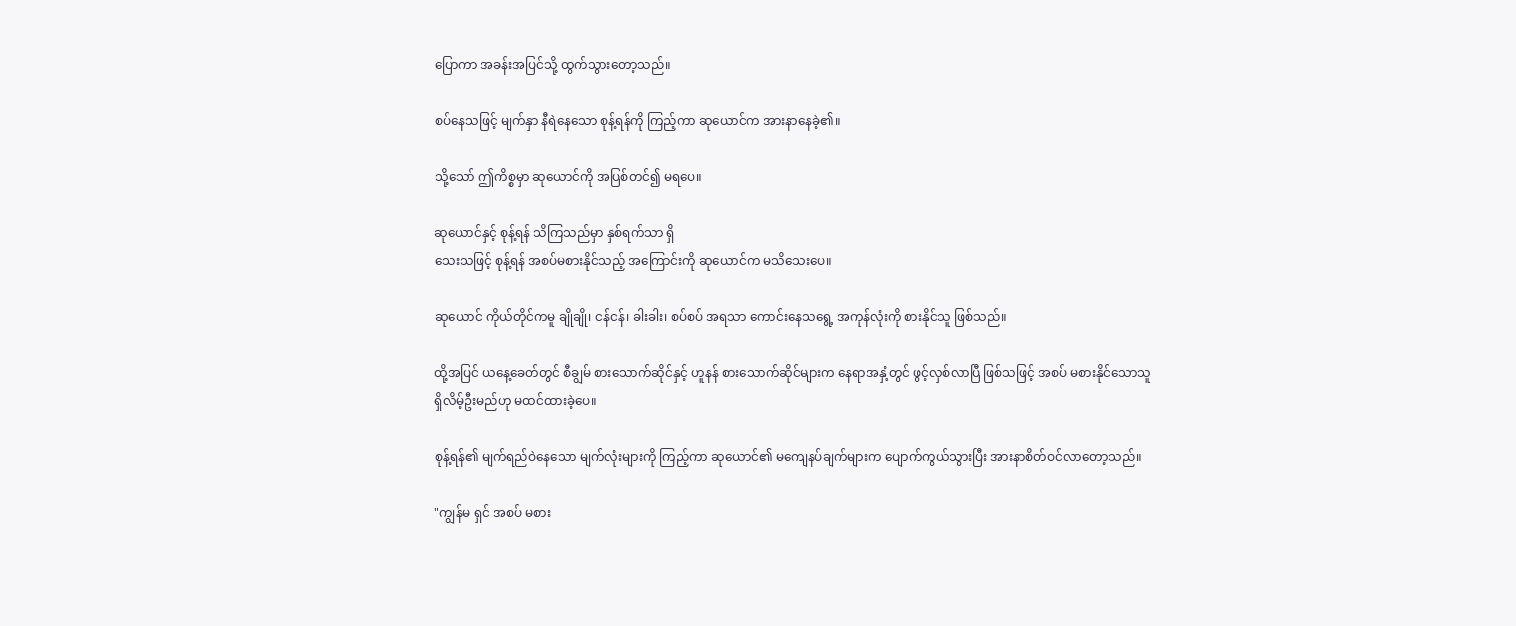ပြောကာ အခန်းအပြင်သို့ ထွက်သွားတော့သည်။

စပ်နေသဖြင့် မျက်နှာ နီရဲနေသော စုန့်ရန်ကို ကြည့်ကာ ဆုယောင်က အားနာနေခဲ့၏။

သို့သော် ဤကိစ္စမှာ ဆုယောင်ကို အပြစ်တင်၍ မရပေ။

ဆုယောင်နှင့် စုန့်ရန် သိကြသည်မှာ နှစ်ရက်သာ ရှိ
သေးသဖြင့် စုန့်ရန် အစပ်မစားနိုင်သည့် အကြောင်းကို ဆုယောင်က မသိသေးပေ။

ဆုယောင် ကိုယ်တိုင်ကမူ ချိုချို၊ ငန်ငန်၊ ခါးခါး၊ စပ်စပ် အရသာ ကောင်းနေသရွေ့ အကုန်လုံးကို စားနိုင်သူ ဖြစ်သည်။

ထို့အပြင် ယနေ့ခေတ်တွင် စီချွမ် စားသောက်ဆိုင်နှင့် ဟူနန် စားသောက်ဆိုင်များက နေရာအနှံ့တွင် ဖွင့်လှစ်လာပြီ ဖြစ်သဖြင့် အစပ် မစားနိုင်သောသူ  ရှိလိမ့်ဦးမည်ဟု မထင်ထားခဲ့ပေ။

စုန့်ရန်၏ မျက်ရည်ဝဲနေသော မျက်လုံးများကို ကြည့်ကာ ဆုယောင်၏ မကျေနပ်ချက်များက ပျောက်ကွယ်သွားပြီး အားနာစိတ်ဝင်လာတော့သည်။

"ကျွန်မ ရှင် အစပ် မစား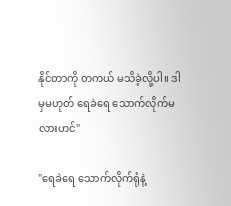နိုင်တာကို တကယ် မသိခဲ့လို့ပါ။ ဒါမှမဟုတ် ရေခဲရေ သောက်လိုက်မလားဟင်"

"ရေခဲရေ သောက်လိုက်ရုံနဲ့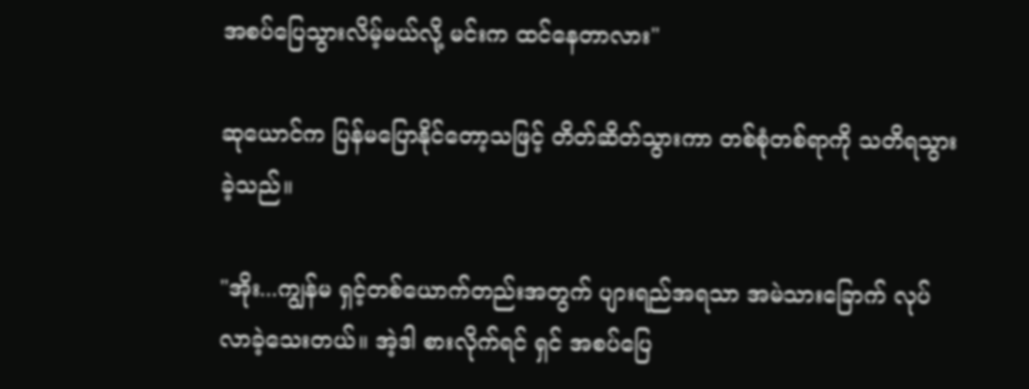အစပ်ပြေသွားလိမ့်မယ်လို့ မင်းက ထင်နေတာလား"

ဆုယောင်က ပြန်မပြောနိုင်တော့သဖြင့် တိတ်ဆိတ်သွားကာ တစ်စုံတစ်ရာကို သတိရသွားခဲ့သည်။

"အိုး...ကျွန်မ ရှင့်တစ်‌ယောက်တည်းအတွက် ပျားရည်အရသာ အမဲသားခြောက် လုပ်လာခဲ့သေးတယ်။ အဲ့ဒါ စားလိုက်ရင် ရှင် အစပ်ပြေ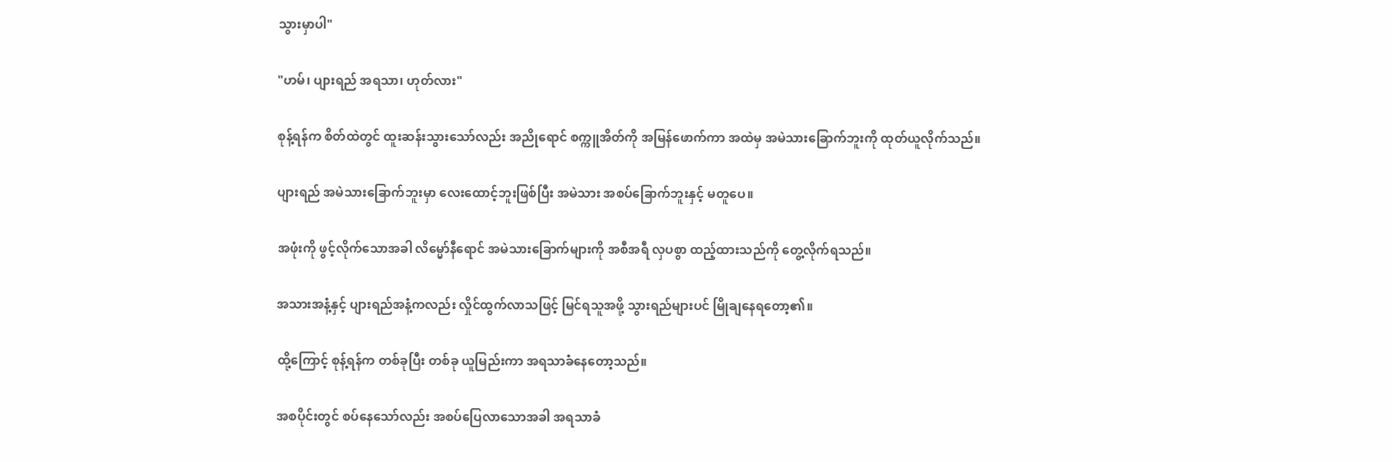သွားမှာပါ"

"ဟမ်၊ ပျားရည် အရသာ၊ ဟုတ်လား"

စုန့်ရန်က စိတ်ထဲတွင် ထူးဆန်းသွားသော်လည်း အညိုရောင် စက္ကူအိတ်ကို အမြန်ဖောက်ကာ အထဲမှ အမဲသားခြောက်ဘူးကို ထုတ်ယူလိုက်သည်။

ပျားရည် အမဲသားခြောက်ဘူးမှာ လေးထောင့်ဘူးဖြစ်ပြီး အမဲသား အစပ်ခြောက်ဘူးနှင့် မတူပေ။

အဖုံးကို ဖွင့်လိုက်သောအခါ လိမ္မော်နီရောင် အမဲသားခြောက်များကို အစီအရီ လှပစွာ ထည့်ထားသည်ကို တွေ့လိုက်ရသည်။

အသားအနံ့နှင့် ပျားရည်အနံ့ကလည်း လှိုင်ထွက်လာသဖြင့် မြင်ရသူအဖို့ သွားရည်များပင် မြိုချနေရတော့၏။

ထို့ကြောင့် စုန့်ရန်က တစ်ခုပြီး တစ်ခု ယူမြည်းကာ အရသာခံနေတော့သည်။

အစပိုင်းတွင် စပ်နေသော်လည်း အစပ်ပြေလာသောအခါ အရသာခံ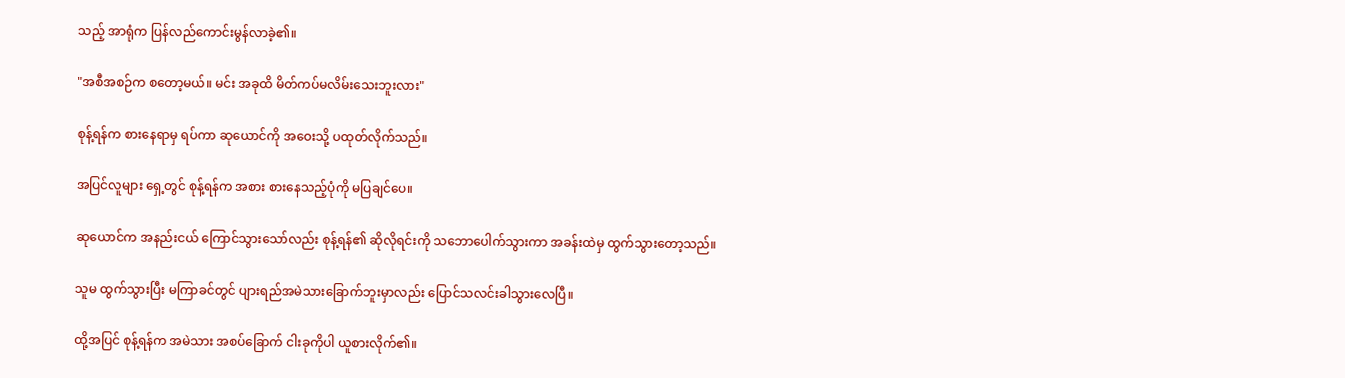သည့် အာရုံက ပြန်လည်ကောင်းမွန်လာခဲ့၏။

"အစီအစဉ်က စတော့မယ်။ မင်း အခုထိ မိတ်ကပ်မလိမ်းသေးဘူးလား"

စုန့်ရန်က စားနေရာမှ ရပ်ကာ ဆုယောင်ကို အဝေးသို့ ပထုတ်လိုက်သည်။

အပြင်လူများ ရှေ့တွင် စုန့်ရန်က အစား စားနေသည့်ပုံကို မပြချင်ပေ။

ဆုယောင်က အနည်းငယ် ကြောင်သွားသော်လည်း စုန့်ရန်၏ ဆိုလိုရင်းကို သဘောပေါက်သွားကာ အခန်းထဲမှ ထွက်သွားတော့သည်။

သူမ ထွက်သွားပြီး မကြာခင်တွင် ပျားရည်အမဲသားခြောက်ဘူးမှာလည်း ပြောင်သလင်းခါသွားလေပြီ။

ထို့အပြင် စုန့်ရန်က အမဲသား အစပ်ခြောက် ငါးခုကိုပါ ယူစားလိုက်၏။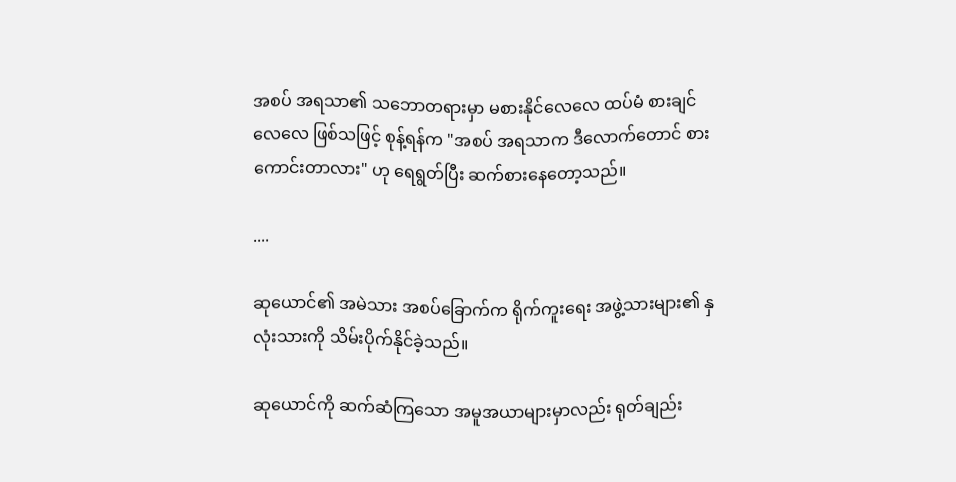အစပ် အရသာ၏ သဘောတရားမှာ မစားနိုင်လေလေ ထပ်မံ စားချင်လေလေ ဖြစ်သဖြင့် စုန့်ရန်က "အစပ် အရသာက ဒီလောက်တောင် စားကောင်းတာလား" ဟု ရေရွတ်ပြီး ဆက်စားနေတော့သည်။

....

ဆုယောင်၏ အမဲသား အစပ်ခြောက်က ရိုက်ကူးရေး အဖွဲ့သားများ၏ နှလုံးသားကို သိမ်းပိုက်နိုင်ခဲ့သည်။

ဆုယောင်ကို ဆက်ဆံကြသော အမူအယာများမှာလည်း ရုတ်ချည်း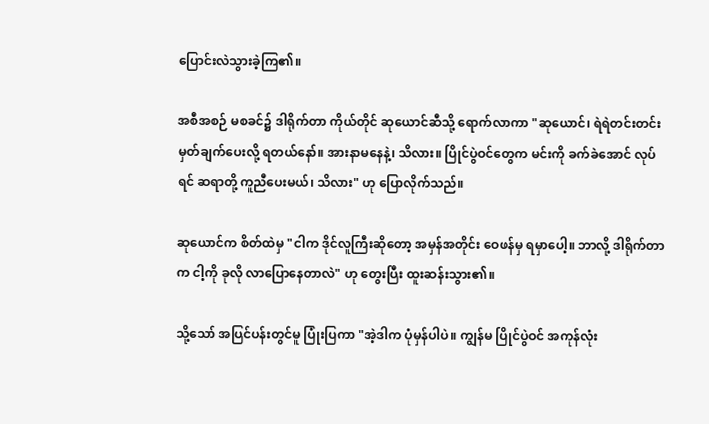ပြောင်းလဲသွားခဲ့ကြ၏။

အစီအစဉ် မစခင်၌ ဒါရိုက်တာ ကိုယ်တိုင် ဆုယောင်ဆီသို့ ရောက်လာကာ "ဆုယောင်၊ ရဲရဲတင်းတင်း မှတ်ချက်ပေးလို့ ရတယ်နော်။ အားနာမနေနဲ့၊ သိလား။ ပြိုင်ပွဲဝင်တွေက မင်းကို ခက်ခဲအောင် လုပ်ရင် ဆရာတို့ ကူညီပေးမယ်၊ သိလား" ဟု ပြောလိုက်သည်။

ဆုယောင်က စိတ်ထဲမှ "ငါက ဒိုင်လူကြီးဆိုတော့ အမှန်အတိုင်း ဝေဖန်မှ ရမှာပေါ့။ ဘာလို့ ဒါရိုက်တာက ငါ့ကို ခုလို လာပြောနေတာလဲ" ဟု တွေးပြီး ထူးဆန်းသွား၏။

သို့သော် အပြင်ပန်းတွင်မူ ပြုံးပြကာ "အဲ့ဒါက ပုံမှန်ပါပဲ။ ကျွန်မ ပြိုင်ပွဲဝင် အကုန်လုံး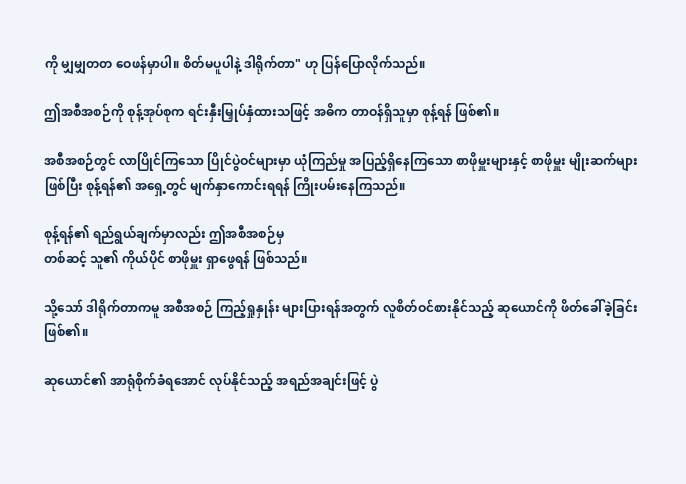ကို မျှမျှတတ ဝေဖန်မှာပါ။ စိတ်မပူပါနဲ့ ဒါရိုက်တာ" ဟု ပြန်ပြောလိုက်သည်။

ဤအစီအစဉ်ကို စုန့်အုပ်စုက ရင်းနှီးမြှုပ်နှံထားသဖြင့် အဓိက တာဝန်ရှိသူမှာ စုန့်ရန် ဖြစ်၏။

အစီအစဉ်တွင် လာပြိုင်ကြသော ပြိုင်ပွဲဝင်များမှာ ယုံကြည်မှု အပြည့်ရှိနေကြသော စာဖိုမှူးများနှင့် စာဖိုမှူး မျိုးဆက်များ ဖြစ်ပြီး စုန့်ရန်၏ အရှေ့တွင် မျက်နှာကောင်းရရန် ကြိုးပမ်းနေကြသည်။

စုန့်ရန်၏ ရည်ရွယ်ချက်မှာလည်း ဤအစီအစဉ်မှ
တစ်ဆင့် သူ၏ ကိုယ်ပိုင် စာဖိုမှူး ရှာဖွေရန် ဖြစ်သည်။

သို့သော် ဒါရိုက်တာကမူ အစီအစဉ် ကြည့်ရှုနှုန်း များပြားရန်အတွက် လူစိတ်ဝင်စားနိုင်သည့် ဆုယောင်ကို ဖိတ်ခေါ်ခဲ့ခြင်း ဖြစ်၏။

ဆုယောင်၏ အာရုံစိုက်ခံရအောင် လုပ်နိုင်သည့် အရည်အချင်းဖြင့် ပွဲ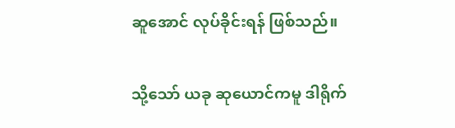ဆူအောင် လုပ်ခိုင်းရန် ဖြစ်သည်။

သို့သော် ယခု ဆုယောင်ကမူ ဒါရိုက်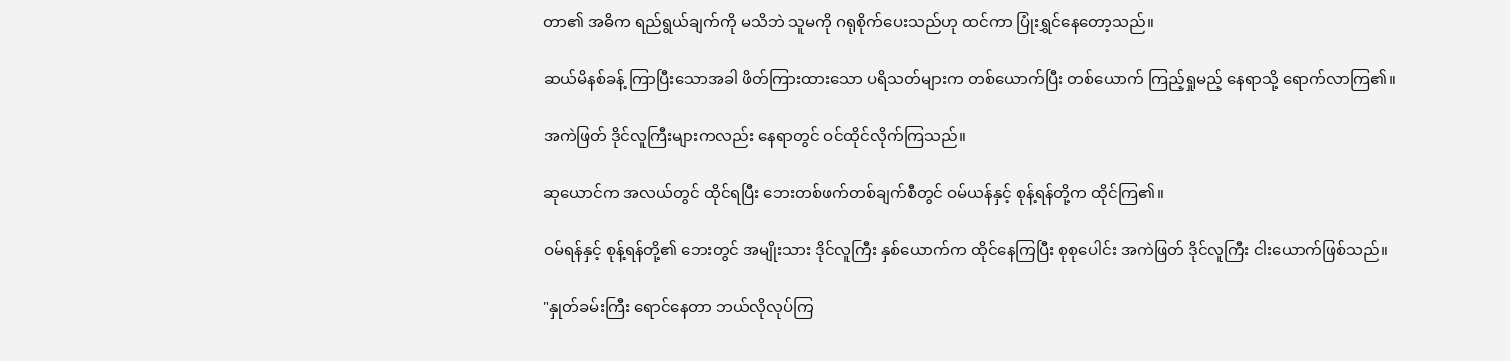တာ၏ အဓိက ရည်ရွယ်ချက်ကို မသိဘဲ သူမကို ဂရုစိုက်ပေးသည်ဟု ထင်ကာ ပြုံးရွှင်နေတော့သည်။

ဆယ်မိနစ်ခန့် ကြာပြီးသောအခါ ဖိတ်ကြားထားသော ပရိသတ်များက တစ်ယောက်ပြီး တစ်ယောက် ကြည့်ရှုမည့် နေရာသို့ ရောက်လာကြ၏။

အကဲဖြတ် ဒိုင်လူကြီးများကလည်း နေရာတွင် ဝင်ထိုင်လိုက်ကြသည်။

ဆုယောင်က အလယ်တွင် ထိုင်ရပြီး ဘေးတစ်ဖက်တစ်ချက်စီတွင် ဝမ်ယန်နှင့် စုန့်ရန်တို့က ထိုင်ကြ၏။

ဝမ်ရန်နှင့် စုန့်ရန်တို့၏ ဘေးတွင် အမျိုးသား ဒိုင်လူကြီး နှစ်ယောက်က ထိုင်နေကြပြီး စုစုပေါင်း အကဲဖြတ် ဒိုင်လူကြီး ငါးယောက်ဖြစ်သည်။

"နှုတ်ခမ်းကြီး ရောင်နေတာ ဘယ်လိုလုပ်ကြ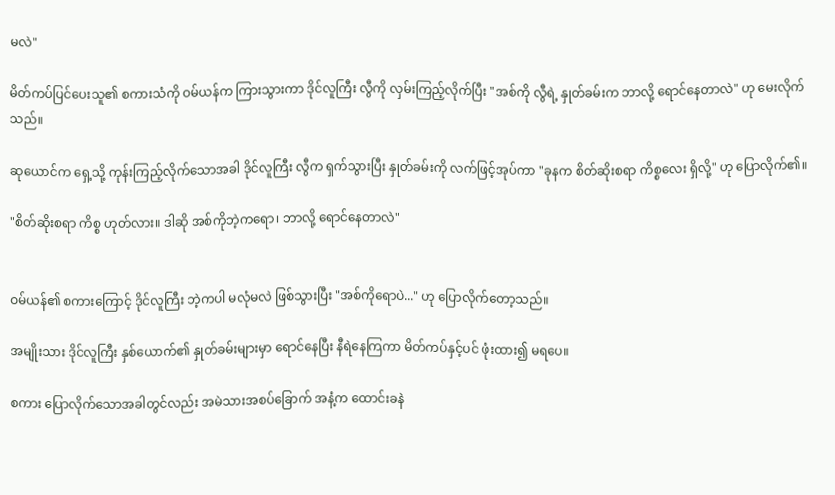မလဲ"

မိတ်ကပ်ပြင်ပေးသူ၏ စကားသံကို ဝမ်ယန်က ကြားသွားကာ ဒိုင်လူကြီး လွီကို လှမ်းကြည့်လိုက်ပြီး "အစ်ကို လွီရဲ့ နှုတ်ခမ်းက ဘာလို့ ရောင်နေတာလဲ" ဟု မေးလိုက်သည်။

ဆုယောင်က ရှေ့သို့ ကုန်းကြည့်လိုက်သောအခါ ဒိုင်လူကြီး လွီက ရှက်သွားပြီး နှုတ်ခမ်းကို လက်ဖြင့်အုပ်ကာ "ခုနက စိတ်ဆိုးစရာ ကိစ္စလေး ရှိလို့" ဟု ပြောလိုက်၏။

"စိတ်ဆိုးစရာ ကိစ္စ ဟုတ်လား။ ဒါဆို အစ်ကိုဘဲ့ကရော၊ ဘာလို့ ရောင်နေတာလဲ"


ဝမ်ယန်၏ စကားကြောင့် ဒိုင်လူကြီး ဘဲ့ကပါ မလုံမလဲ ဖြစ်သွားပြီး "အစ်ကိုရောပဲ..." ဟု ပြောလိုက်တော့သည်။

အမျိုးသား ဒိုင်လူကြီး နှစ်ယောက်၏ နှုတ်ခမ်းများမှာ ရောင်နေပြီး နီရဲနေကြကာ မိတ်ကပ်နှင့်ပင် ဖုံးထား၍ မရပေ။

စကား ပြောလိုက်သောအခါတွင်လည်း အမဲသားအစပ်ခြောက် အနံ့က ထောင်းခနဲ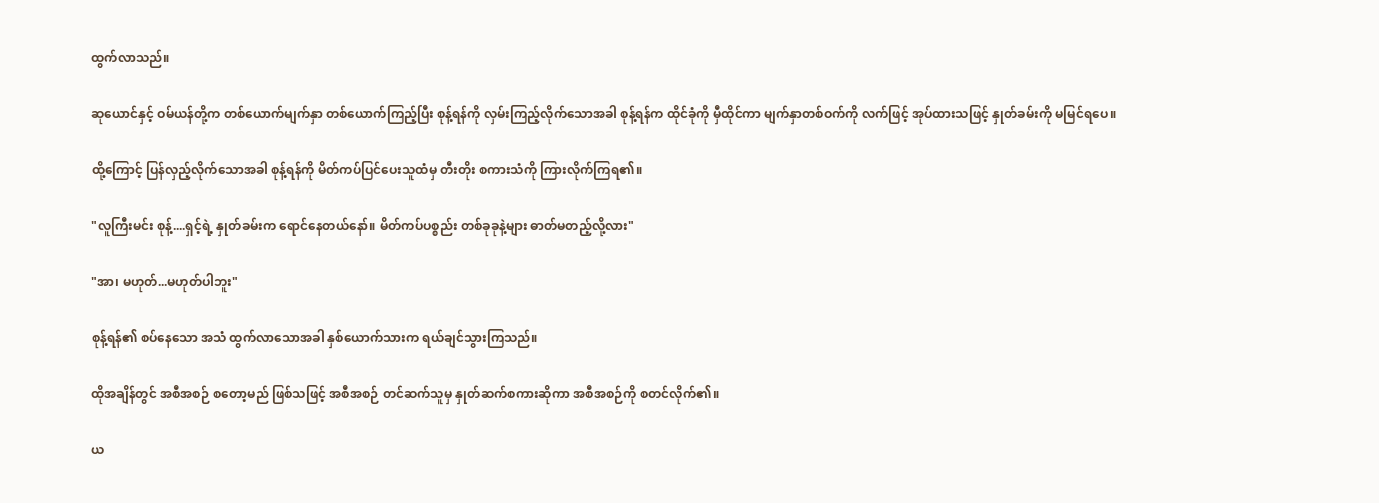ထွက်လာသည်။

ဆုယောင်နှင့် ဝမ်ယန်တို့က တစ်ယောက်မျက်နှာ တစ်ယောက်ကြည့်ပြီး စုန့်ရန်ကို လှမ်းကြည့်လိုက်သောအခါ စုန့်ရန်က ထိုင်ခုံကို မှီထိုင်ကာ မျက်နှာတစ်ဝက်ကို လက်ဖြင့် အုပ်ထားသဖြင့် နှုတ်ခမ်းကို မမြင်ရပေ။

ထို့ကြောင့် ပြန်လှည့်လိုက်သောအခါ စုန့်ရန်ကို မိတ်ကပ်ပြင်ပေးသူထံမှ တီးတိုး စကားသံကို ကြားလိုက်ကြရ၏။

"လူကြီးမင်း စုန့်....ရှင့်ရဲ့ နှုတ်ခမ်းက ရောင်နေတယ်နော်။ မိတ်ကပ်ပစ္စည်း တစ်ခုခုနဲ့များ ဓာတ်မတည့်လို့လား"

"အာ၊ မဟုတ်...မဟုတ်ပါဘူး"

စုန့်ရန်၏ စပ်နေသော အသံ ထွက်လာသောအခါ နှစ်ယောက်သားက ရယ်ချင်သွားကြသည်။

ထိုအချိန်တွင် အစီအစဉ် စတော့မည် ဖြစ်သဖြင့် အစီအစဉ် တင်ဆက်သူမှ နှုတ်ဆက်စကားဆိုကာ အစီအစဉ်ကို စတင်လိုက်၏။

ယ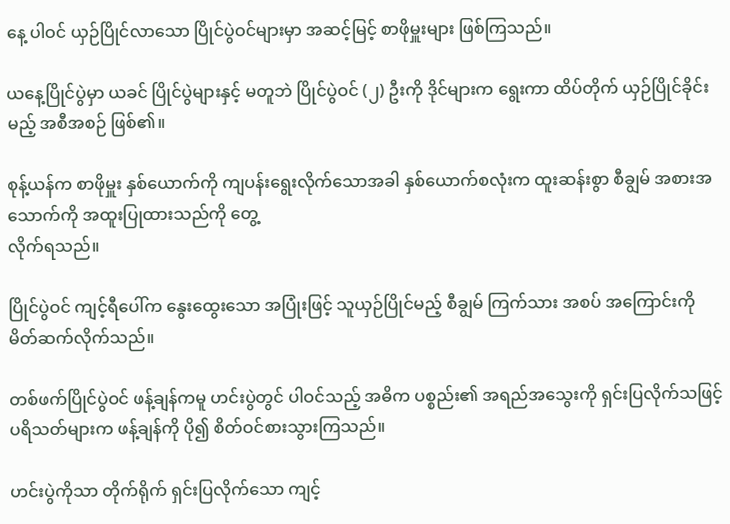နေ့ ပါဝင် ယှဉ်ပြိုင်လာသော ပြိုင်ပွဲဝင်များမှာ အဆင့်မြင့် စာဖိုမှူးများ ဖြစ်ကြသည်။

ယနေ့ပြိုင်ပွဲမှာ ယခင် ပြိုင်ပွဲများနှင့် မတူဘဲ ပြိုင်ပွဲဝင် (၂) ဦးကို ဒိုင်များက ရွေးကာ ထိပ်တိုက် ယှဉ်ပြိုင်ခိုင်းမည့် အစီအစဉ် ဖြစ်၏။

စုန့်ယန်က စာဖိုမှူး နှစ်ယောက်ကို ကျပန်းရွေးလိုက်သောအခါ နှစ်ယောက်စလုံးက ထူးဆန်းစွာ စီချွမ် အစားအသောက်ကို အထူးပြုထားသည်ကို တွေ့
လိုက်ရသည်။

ပြိုင်ပွဲဝင် ကျင့်ရီပေါ်က နွေးထွေးသော အပြုံးဖြင့် သူယှဉ်ပြိုင်မည့် စီချွမ် ကြက်သား အစပ် အကြောင်းကို မိတ်ဆက်လိုက်သည်။

တစ်ဖက်ပြိုင်ပွဲဝင် ဖန့်ချန်ကမူ ဟင်းပွဲတွင် ပါဝင်သည့် အဓိက ပစ္စည်း၏ အရည်အသွေးကို ရှင်းပြလိုက်သဖြင့် ပရိသတ်များက ဖန့်ချန်ကို ပို၍ စိတ်ဝင်စားသွားကြသည်။

ဟင်းပွဲကိုသာ တိုက်ရိုက် ရှင်းပြလိုက်သော ကျင့်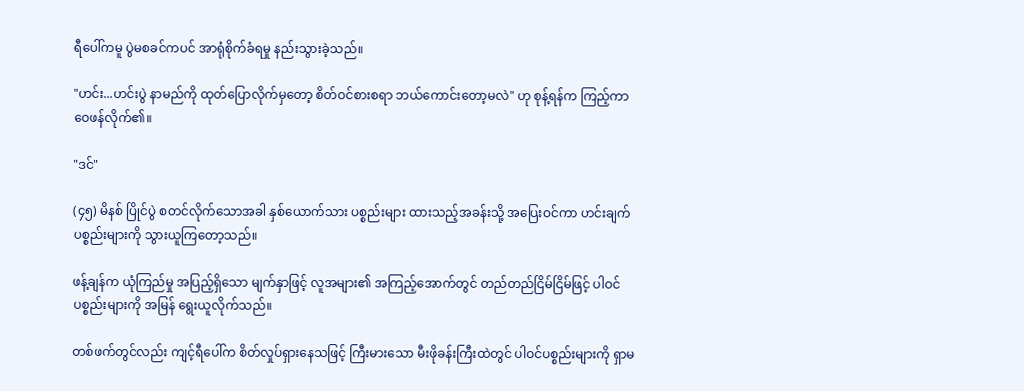ရီပေါ်ကမူ ပွဲမစခင်ကပင် အာရုံစိုက်ခံရမှု နည်းသွားခဲ့သည်။

"ဟင်း...ဟင်းပွဲ နာမည်ကို ထုတ်ပြောလိုက်မှတော့ စိတ်ဝင်စားစရာ ဘယ်ကောင်းတော့မလဲ" ဟု စုန့်ရန်က ကြည့်ကာ ဝေဖန်လိုက်၏။

"ဒင်"

(၄၅) မိနစ် ပြိုင်ပွဲ စတင်လိုက်သောအခါ နှစ်ယောက်သား ပစ္စည်းများ ထားသည့်အခန်းသို့ အပြေးဝင်ကာ ဟင်းချက်ပစ္စည်းများကို သွားယူကြတော့သည်။

ဖန့်ချန်က ယုံကြည်မှု အပြည့်ရှိသော မျက်နှာဖြင့် လူအများ၏ အကြည့်အောက်တွင် တည်တည်ငြိမ်ငြိမ်ဖြင့် ပါဝင်ပစ္စည်းများကို အမြန် ရွေးယူလိုက်သည်။

တစ်ဖက်တွင်လည်း ကျင့်ရီပေါ်က စိတ်လှုပ်ရှားနေသဖြင့် ကြီးမားသော မီးဖိုခန်းကြီးထဲတွင် ပါဝင်ပစ္စည်းများကို ရှာမ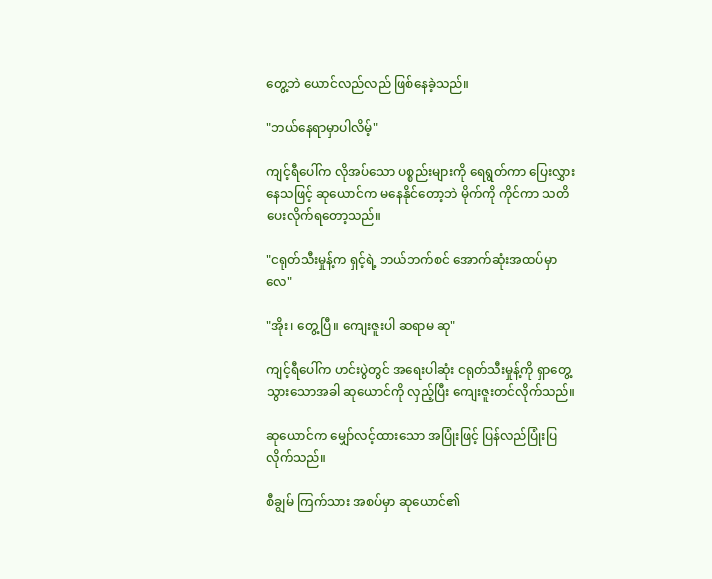တွေ့ဘဲ ယောင်လည်လည် ဖြစ်နေခဲ့သည်။

"ဘယ်နေရာမှာပါလိမ့်"

ကျင့်ရီပေါ်က လိုအပ်သော ပစ္စည်းများကို ရေရွတ်ကာ ပြေးလွှားနေသဖြင့် ဆုယောင်က မနေနိုင်တော့ဘဲ မိုက်ကို ကိုင်ကာ သတိပေးလိုက်ရတော့သည်။

"ငရုတ်သီးမှုန့်က ရှင့်ရဲ့ ဘယ်ဘက်စင် အောက်ဆုံးအထပ်မှာလေ"

"အိုး၊ တွေ့ပြီ။ ကျေးဇူးပါ ဆရာမ ဆု"

ကျင့်ရီပေါ်က ဟင်းပွဲတွင် အရေးပါဆုံး ငရုတ်သီးမှုန့်ကို ရှာတွေ့သွားသောအခါ ဆုယောင်ကို လှည့်ပြီး ကျေးဇူးတင်လိုက်သည်။

ဆုယောင်က မျှော်လင့်ထားသော အပြုံးဖြင့် ပြန်လည်ပြုံးပြလိုက်သည်။

စီချွမ် ကြက်သား အစပ်မှာ ဆုယောင်၏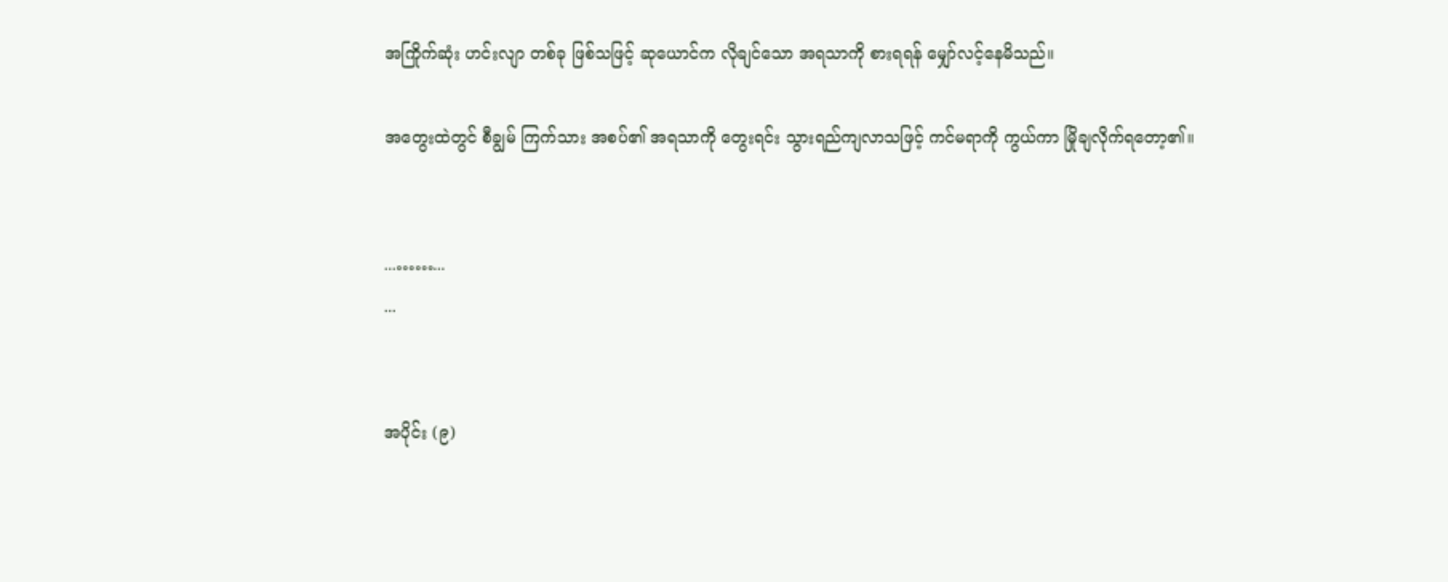အကြိုက်ဆုံး ဟင်းလျာ တစ်ခု ဖြစ်သဖြင့် ဆုယောင်က လိုချင်သော အရသာကို စားရရန် မျှော်လင့်နေမိသည်။

အတွေးထဲတွင် စီချွမ် ကြက်သား အစပ်၏ အရသာကို တွေးရင်း သွားရည်ကျလာသဖြင့် ကင်မရာကို ကွယ်ကာ မြိုချလိုက်ရတော့၏။


...……...
...


အပိုင်း (၉)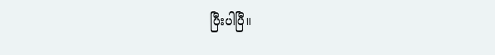ပြီးပါပြီ။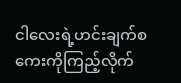ငါလေးရဲ့ဟင်းချက်စကေးကိုကြည့်လိုက်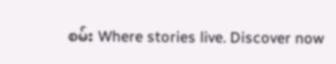စမ်း Where stories live. Discover now